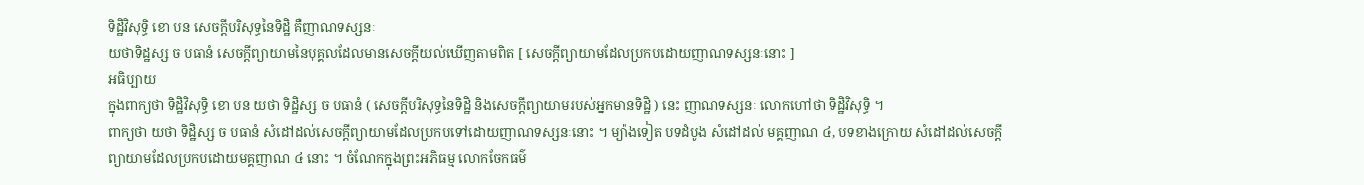ទិដ្ឋិវិសុទ្ធិ ខោ បន សេចក្តីបរិសុទ្ធនៃទិដ្ឋិ គឺញាណទស្សនៈ
យថាទិដ្ឋស្ស ច បធានំ សេចក្តីព្យាយាមនៃបុគ្គលដែលមានសេចក្តីយល់ឃើញតាមពិត [ សេចក្តីព្យាយាមដែលប្រកបដោយញាណទស្សនៈនោះ ]
អធិប្បាយ
ក្នុងពាក្យថា ទិដ្ឋិវិសុទ្ធិ ខោ បន យថា ទិដ្ឋិស្ស ច បធានំ ( សេចក្តីបរិសុទ្ធនៃទិដ្ឋិ និងសេចក្តីព្យាយាមរបស់អ្នកមានទិដ្ឋិ ) នេះ ញាណទស្សនៈ លោកហៅថា ទិដ្ឋិវិសុទ្ធិ ។
ពាក្យថា យថា ទិដ្ឋិស្ស ច បធានំ សំដៅដល់សេចក្តីព្យាយាមដែលប្រកបទៅដោយញាណទស្សនៈនោះ ។ ម្យ៉ាងទៀត បទដំបូង សំដៅដល់ មគ្គញាណ ៤, បទខាងក្រោយ សំដៅដល់សេចក្តីព្យាយាមដែលប្រកបដោយមគ្គញាណ ៤ នោះ ។ ចំណែកក្នុងព្រះអភិធម្ម លោកចែកធម៌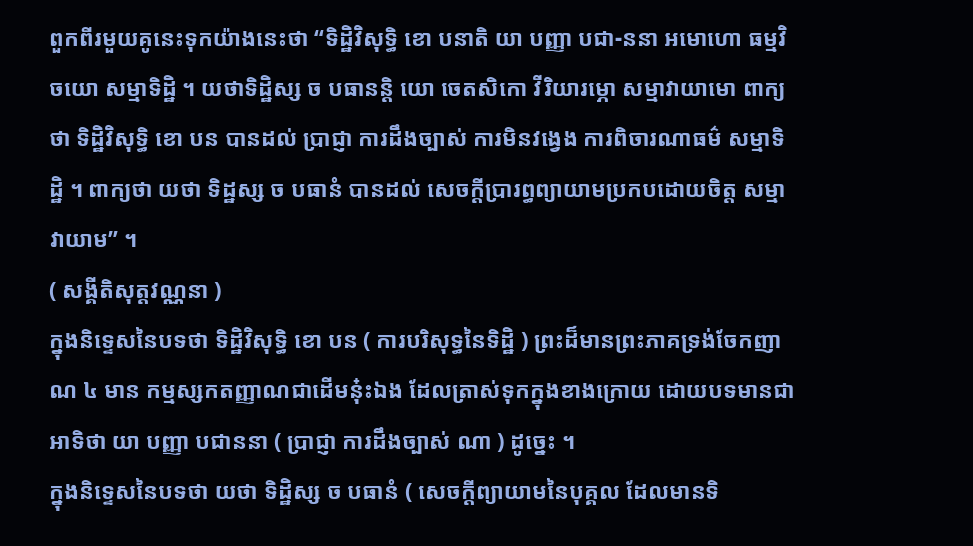ពួកពីរមួយគូនេះទុកយ៉ាងនេះថា “ទិដ្ឋិវិសុទ្ធិ ខោ បនាតិ យា បញ្ញា បជា-ននា អមោហោ ធម្មវិចយោ សម្មាទិដ្ឋិ ។ យថាទិដ្ឋិស្ស ច បធានន្តិ យោ ចេតសិកោ វីរិយារម្ភោ សម្មាវាយាមោ ពាក្យថា ទិដ្ឋិវិសុទ្ធិ ខោ បន បានដល់ ប្រាជ្ញា ការដឹងច្បាស់ ការមិនវង្វេង ការពិចារណាធម៌ សម្មាទិដ្ឋិ ។ ពាក្យថា យថា ទិដ្ឋស្ស ច បធានំ បានដល់ សេចក្តីប្រារព្ធព្យាយាមប្រកបដោយចិត្ត សម្មាវាយាម” ។
( សង្គីតិសុត្តវណ្ណនា )
ក្នុងនិទ្ទេសនៃបទថា ទិដ្ឋិវិសុទ្ធិ ខោ បន ( ការបរិសុទ្ធនៃទិដ្ឋិ ) ព្រះដ៏មានព្រះភាគទ្រង់ចែកញាណ ៤ មាន កម្មស្សកតញ្ញាណជាដើមនុ៎ះឯង ដែលត្រាស់ទុកក្នុងខាងក្រោយ ដោយបទមានជាអាទិថា យា បញ្ញា បជាននា ( ប្រាជ្ញា ការដឹងច្បាស់ ណា ) ដូច្នេះ ។
ក្នុងនិទ្ទេសនៃបទថា យថា ទិដ្ឋិស្ស ច បធានំ ( សេចក្តីព្យាយាមនៃបុគ្គល ដែលមានទិ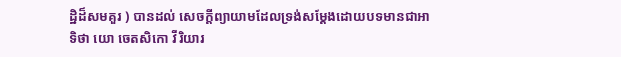ដ្ឋិដ៏សមគួរ ) បានដល់ សេចក្តីព្យាយាមដែលទ្រង់សម្តែងដោយបទមានជាអាទិថា យោ ចេតសិកោ វីរិយារ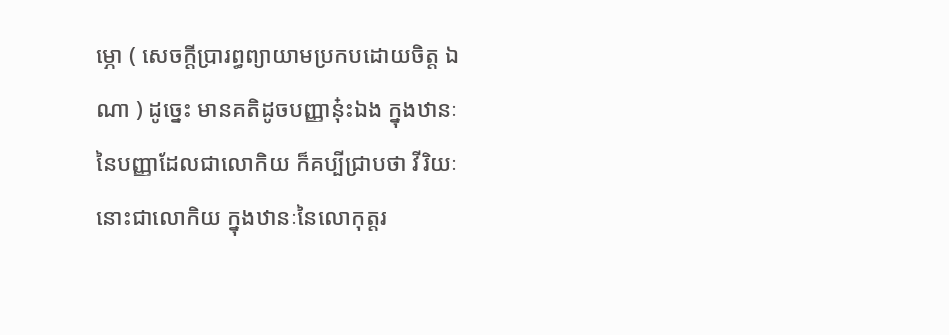ម្ភោ ( សេចក្តីប្រារព្ធព្យាយាមប្រកបដោយចិត្ត ឯណា ) ដូច្នេះ មានគតិដូចបញ្ញានុ៎ះឯង ក្នុងឋានៈនៃបញ្ញាដែលជាលោកិយ ក៏គប្បីជ្រាបថា វីរិយៈនោះជាលោកិយ ក្នុងឋានៈនៃលោកុត្តរ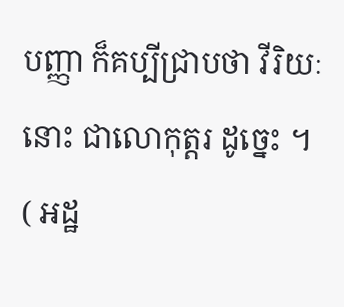បញ្ញា ក៏គប្បីជ្រាបថា វីរិយៈនោះ ជាលោកុត្តរ ដូច្នេះ ។
( អដ្ឋ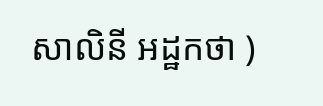សាលិនី អដ្ឋកថា )